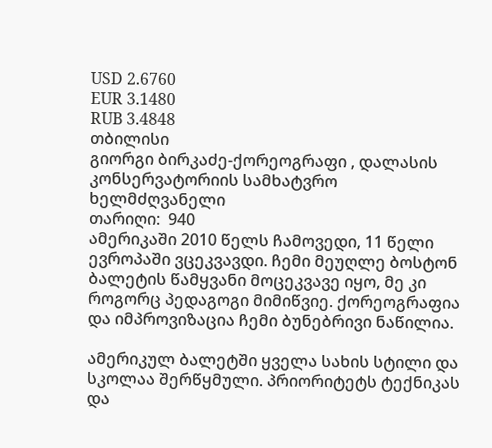USD 2.6760
EUR 3.1480
RUB 3.4848
თბილისი
გიორგი ბირკაძე-ქორეოგრაფი , დალასის კონსერვატორიის სამხატვრო ხელმძღვანელი
თარიღი:  940
ამერიკაში 2010 წელს ჩამოვედი, 11 წელი ევროპაში ვცეკვავდი. ჩემი მეუღლე ბოსტონ ბალეტის წამყვანი მოცეკვავე იყო, მე კი როგორც პედაგოგი მიმიწვიე. ქორეოგრაფია და იმპროვიზაცია ჩემი ბუნებრივი ნაწილია.

ამერიკულ ბალეტში ყველა სახის სტილი და სკოლაა შერწყმული. პრიორიტეტს ტექნიკას და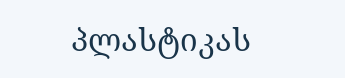პლასტიკას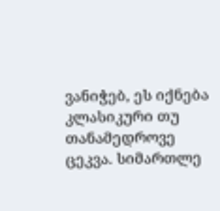ვანიჭებ, ეს იქნება კლასიკური თუ თანამედროვე ცეკვა. სიმართლე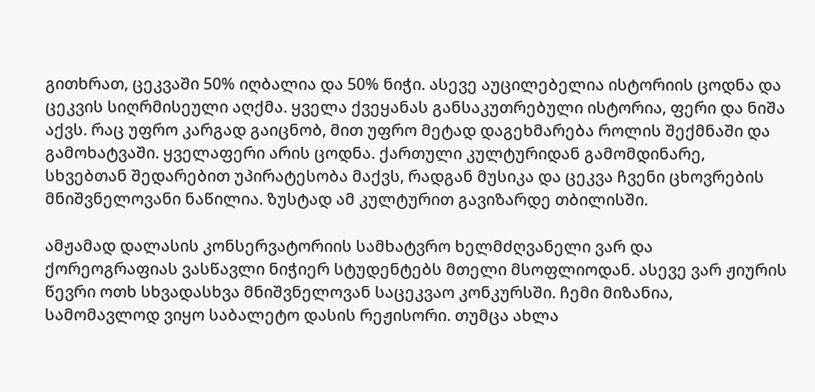გითხრათ, ცეკვაში 50% იღბალია და 50% ნიჭი. ასევე აუცილებელია ისტორიის ცოდნა და ცეკვის სიღრმისეული აღქმა. ყველა ქვეყანას განსაკუთრებული ისტორია, ფერი და ნიშა აქვს. რაც უფრო კარგად გაიცნობ, მით უფრო მეტად დაგეხმარება როლის შექმნაში და გამოხატვაში. ყველაფერი არის ცოდნა. ქართული კულტურიდან გამომდინარე, სხვებთან შედარებით უპირატესობა მაქვს, რადგან მუსიკა და ცეკვა ჩვენი ცხოვრების მნიშვნელოვანი ნაწილია. ზუსტად ამ კულტურით გავიზარდე თბილისში.

ამჟამად დალასის კონსერვატორიის სამხატვრო ხელმძღვანელი ვარ და ქორეოგრაფიას ვასწავლი ნიჭიერ სტუდენტებს მთელი მსოფლიოდან. ასევე ვარ ჟიურის წევრი ოთხ სხვადასხვა მნიშვნელოვან საცეკვაო კონკურსში. ჩემი მიზანია, სამომავლოდ ვიყო საბალეტო დასის რეჟისორი. თუმცა ახლა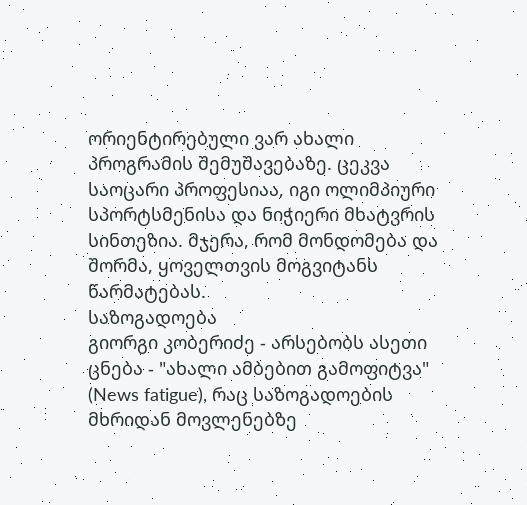ორიენტირებული ვარ ახალი პროგრამის შემუშავებაზე. ცეკვა საოცარი პროფესიაა, იგი ოლიმპიური სპორტსმენისა და ნიჭიერი მხატვრის სინთეზია. მჯერა, რომ მონდომება და შორმა, ყოველთვის მოგვიტანს წარმატებას.
საზოგადოება
გიორგი კობერიძე - არსებობს ასეთი ცნება - "ახალი ამბებით გამოფიტვა" (News fatigue), რაც საზოგადოების მხრიდან მოვლენებზე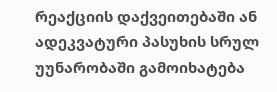რეაქციის დაქვეითებაში ან ადეკვატური პასუხის სრულ უუნარობაში გამოიხატება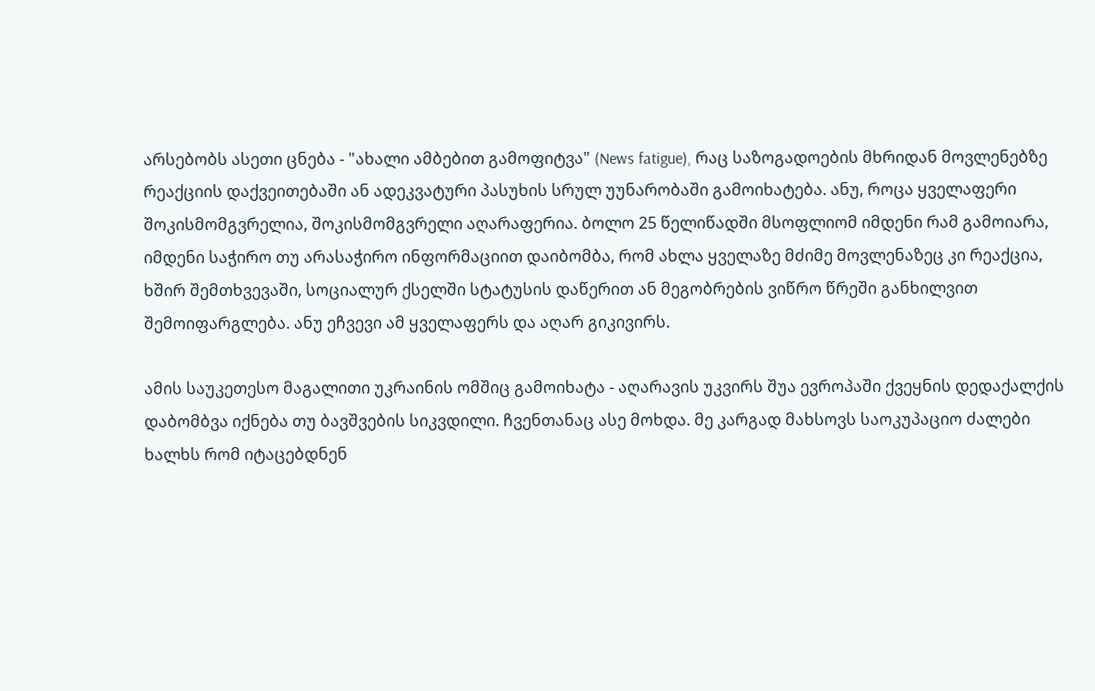არსებობს ასეთი ცნება - "ახალი ამბებით გამოფიტვა" (News fatigue), რაც საზოგადოების მხრიდან მოვლენებზე რეაქციის დაქვეითებაში ან ადეკვატური პასუხის სრულ უუნარობაში გამოიხატება. ანუ, როცა ყველაფერი შოკისმომგვრელია, შოკისმომგვრელი აღარაფერია. ბოლო 25 წელიწადში მსოფლიომ იმდენი რამ გამოიარა, იმდენი საჭირო თუ არასაჭირო ინფორმაციით დაიბომბა, რომ ახლა ყველაზე მძიმე მოვლენაზეც კი რეაქცია, ხშირ შემთხვევაში, სოციალურ ქსელში სტატუსის დაწერით ან მეგობრების ვიწრო წრეში განხილვით შემოიფარგლება. ანუ ეჩვევი ამ ყველაფერს და აღარ გიკივირს.

ამის საუკეთესო მაგალითი უკრაინის ომშიც გამოიხატა - აღარავის უკვირს შუა ევროპაში ქვეყნის დედაქალქის დაბომბვა იქნება თუ ბავშვების სიკვდილი. ჩვენთანაც ასე მოხდა. მე კარგად მახსოვს საოკუპაციო ძალები ხალხს რომ იტაცებდნენ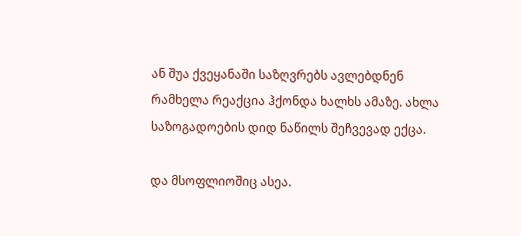ან შუა ქვეყანაში საზღვრებს ავლებდნენ რამხელა რეაქცია ჰქონდა ხალხს ამაზე. ახლა საზოგადოების დიდ ნაწილს შეჩვევად ექცა.

და მსოფლიოშიც ასეა.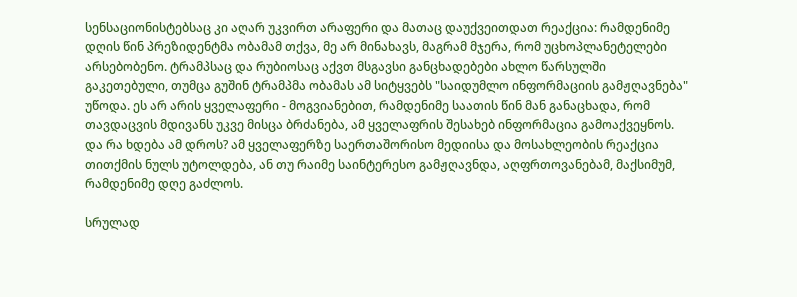სენსაციონისტებსაც კი აღარ უკვირთ არაფერი და მათაც დაუქვეითდათ რეაქცია: რამდენიმე დღის წინ პრეზიდენტმა ობამამ თქვა, მე არ მინახავს, მაგრამ მჯერა, რომ უცხოპლანეტელები არსებობენო. ტრამპსაც და რუბიოსაც აქვთ მსგავსი განცხადებები ახლო წარსულში გაკეთებული, თუმცა გუშინ ტრამპმა ობამას ამ სიტყვებს "საიდუმლო ინფორმაციის გამჟღავნება" უწოდა. ეს არ არის ყველაფერი - მოგვიანებით, რამდენიმე საათის წინ მან განაცხადა, რომ თავდაცვის მდივანს უკვე მისცა ბრძანება, ამ ყველაფრის შესახებ ინფორმაცია გამოაქვეყნოს. და რა ხდება ამ დროს? ამ ყველაფერზე საერთაშორისო მედიისა და მოსახლეობის რეაქცია თითქმის ნულს უტოლდება, ან თუ რაიმე საინტერესო გამჟღავნდა, აღფრთოვანებამ, მაქსიმუმ, რამდენიმე დღე გაძლოს.

სრულად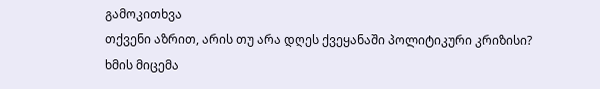გამოკითხვა
თქვენი აზრით, არის თუ არა დღეს ქვეყანაში პოლიტიკური კრიზისი?
ხმის მიცემა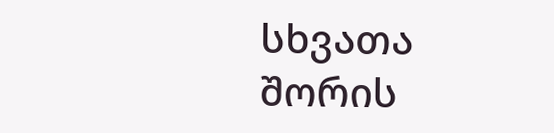სხვათა შორის